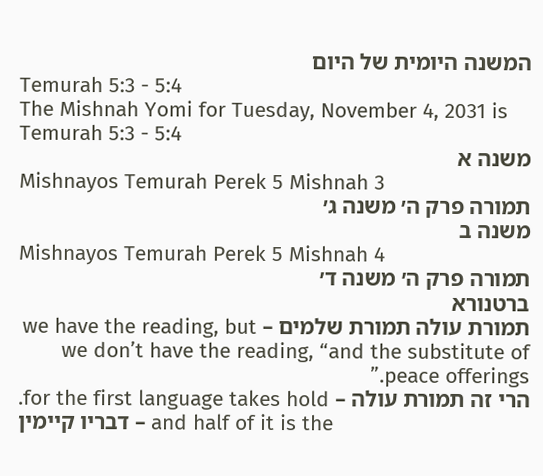המשנה היומית של היום
Temurah 5:3 - 5:4
The Mishnah Yomi for Tuesday, November 4, 2031 is Temurah 5:3 - 5:4
משנה א
Mishnayos Temurah Perek 5 Mishnah 3
תמורה פרק ה׳ משנה ג׳
משנה ב
Mishnayos Temurah Perek 5 Mishnah 4
תמורה פרק ה׳ משנה ד׳
ברטנורא
תמורת עולה תמורת שלמים – we have the reading, but we don’t have the reading, “and the substitute of peace offerings.”
הרי זה תמורת עולה – for the first language takes hold.
דבריו קיימין – and half of it is the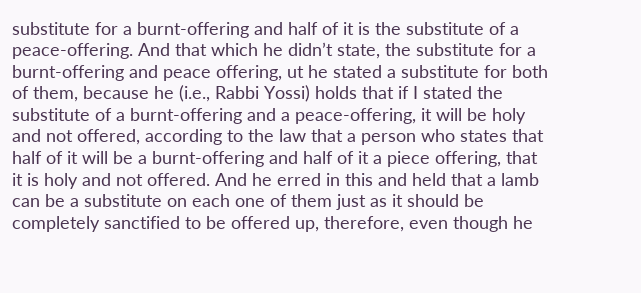substitute for a burnt-offering and half of it is the substitute of a peace-offering. And that which he didn’t state, the substitute for a burnt-offering and peace offering, ut he stated a substitute for both of them, because he (i.e., Rabbi Yossi) holds that if I stated the substitute of a burnt-offering and a peace-offering, it will be holy and not offered, according to the law that a person who states that half of it will be a burnt-offering and half of it a piece offering, that it is holy and not offered. And he erred in this and held that a lamb can be a substitute on each one of them just as it should be completely sanctified to be offered up, therefore, even though he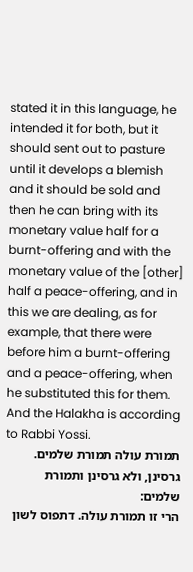stated it in this language, he intended it for both, but it should sent out to pasture until it develops a blemish and it should be sold and then he can bring with its monetary value half for a burnt-offering and with the monetary value of the [other] half a peace-offering, and in this we are dealing, as for example, that there were before him a burnt-offering and a peace-offering, when he substituted this for them. And the Halakha is according to Rabbi Yossi.
תמורת עולה תמורת שלמים. גרסינן, ולא גרסינן ותמורת שלמים:
הרי זו תמורת עולה. דתפוס לשון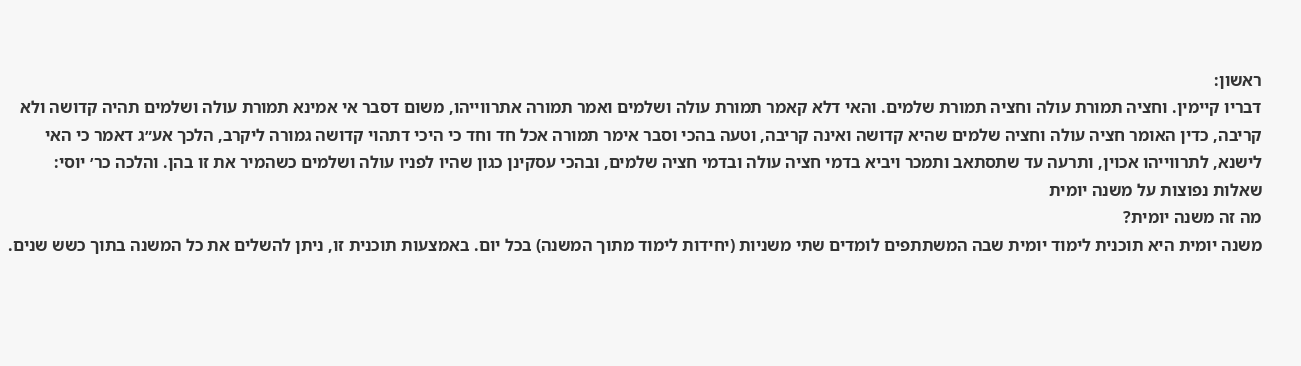ראשון:
דבריו קיימין. וחציה תמורת עולה וחציה תמורת שלמים. והאי דלא קאמר תמורת עולה ושלמים ואמר תמורה אתרווייהו, משום דסבר אי אמינא תמורת עולה ושלמים תהיה קדושה ולא קריבה, כדין האומר חציה עולה וחציה שלמים שהיא קדושה ואינה קריבה, וטעה בהכי וסבר אימר תמורה אכל חד וחד כי היכי דתהוי קדושה גמורה ליקרב, הלכך אע״ג דאמר כי האי לישנא, לתרווייהו אכוין, ותרעה עד שתסתאב ותמכר ויביא בדמי חציה עולה ובדמי חציה שלמים, ובהכי עסקינן כגון שהיו לפניו עולה ושלמים כשהמיר את זו בהן. והלכה כר׳ יוסי:
שאלות נפוצות על משנה יומית
מה זה משנה יומית?
משנה יומית היא תוכנית לימוד יומית שבה המשתתפים לומדים שתי משניות (יחידות לימוד מתוך המשנה) בכל יום. באמצעות תוכנית זו, ניתן להשלים את כל המשנה בתוך כשש שנים.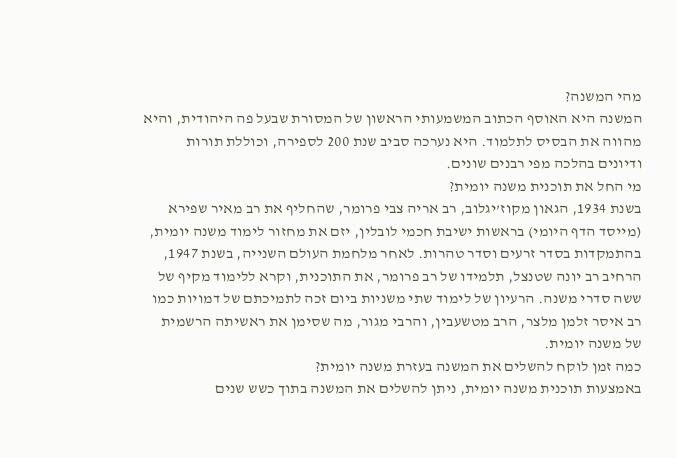מהי המשנה?
המשנה היא האוסף הכתוב המשמעותי הראשון של המסורת שבעל פה היהודית, והיא מהווה את הבסיס לתלמוד. היא נערכה סביב שנת 200 לספירה, וכוללת תורות ודיונים בהלכה מפי רבנים שונים.
מי החל את תוכנית משנה יומית?
בשנת 1934, הגאון מקוז’יגלוב, רב אריה צבי פרומר, שהחליף את רב מאיר שפירא (מייסד הדף היומי) בראשות ישיבת חכמי לובלין, יזם את מחזור לימוד משנה יומית, בהתמקדות בסדר זרעים וסדר טהרות. לאחר מלחמת העולם השנייה, בשנת 1947, הרחיב רב יונה שטנצל, תלמידו של רב פרומר, את התוכנית, וקרא ללימוד מקיף של ששה סדרי משנה. הרעיון של לימוד שתי משניות ביום זכה לתמיכתם של דמויות כמו רב איסר זלמן מלצר, הרב מטשעבין, והרבי מגור, מה שסימן את ראשיתה הרשמית של משנה יומית.
כמה זמן לוקח להשלים את המשנה בעזרת משנה יומית?
באמצעות תוכנית משנה יומית, ניתן להשלים את המשנה בתוך כשש שנים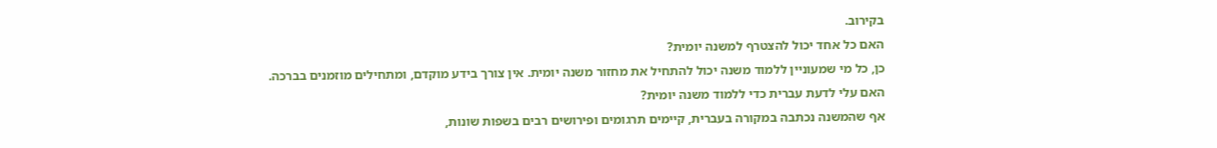בקירוב.
האם כל אחד יכול להצטרף למשנה יומית?
כן, כל מי שמעוניין ללמוד משנה יכול להתחיל את מחזור משנה יומית. אין צורך בידע מוקדם, ומתחילים מוזמנים בברכה.
האם עלי לדעת עברית כדי ללמוד משנה יומית?
אף שהמשנה נכתבה במקורה בעברית, קיימים תרגומים ופירושים רבים בשפות שונות,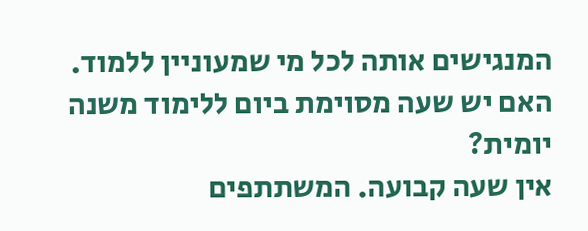המנגישים אותה לכל מי שמעוניין ללמוד.
האם יש שעה מסוימת ביום ללימוד משנה יומית?
אין שעה קבועה. המשתתפים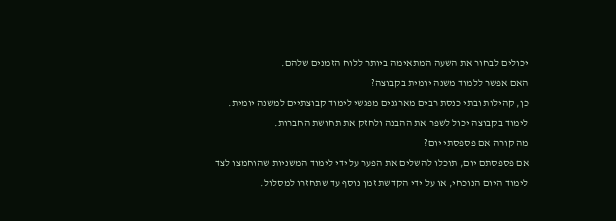יכולים לבחור את השעה המתאימה ביותר ללוח הזמנים שלהם.
האם אפשר ללמוד משנה יומית בקבוצה?
כן, קהילות ובתי כנסת רבים מארגנים מפגשי לימוד קבוצתיים למשנה יומית. לימוד בקבוצה יכול לשפר את ההבנה ולחזק את תחושת החברות.
מה קורה אם פספסתי יום?
אם פספסתם יום, תוכלו להשלים את הפער על ידי לימוד המשניות שהוחמצו לצד לימוד היום הנוכחי, או על ידי הקדשת זמן נוסף עד שתחזרו למסלול.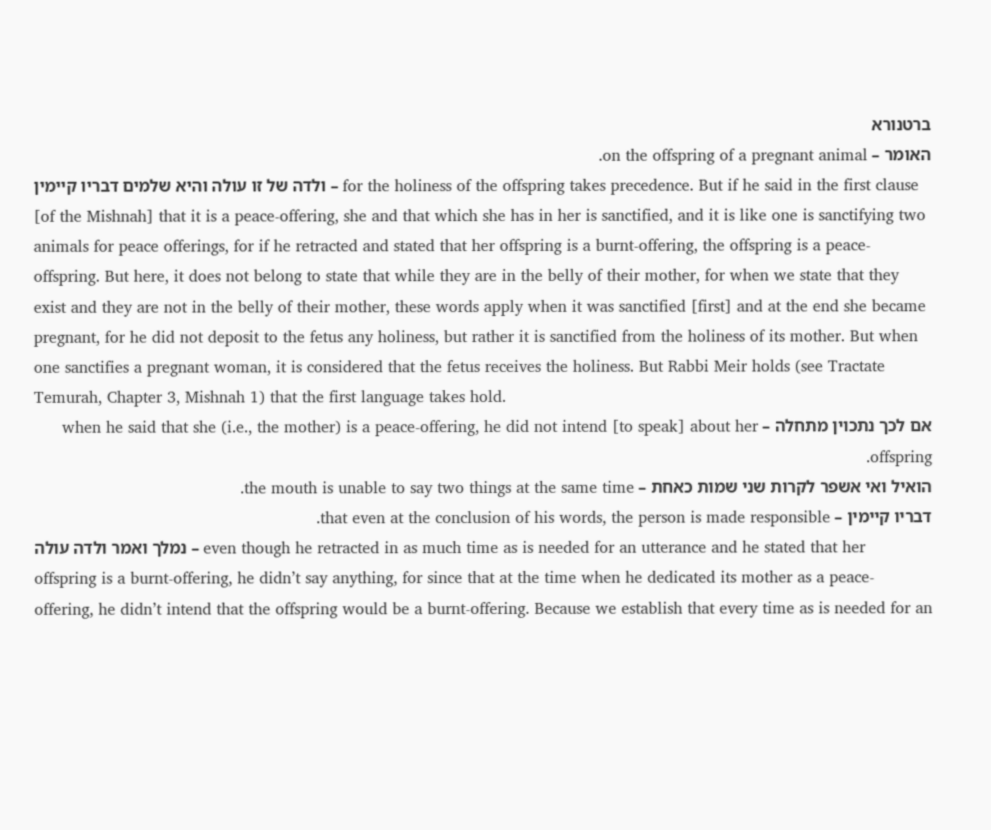ברטנורא
האומר – on the offspring of a pregnant animal.
ולדה של זו עולה והיא שלמים דבריו קיימין – for the holiness of the offspring takes precedence. But if he said in the first clause [of the Mishnah] that it is a peace-offering, she and that which she has in her is sanctified, and it is like one is sanctifying two animals for peace offerings, for if he retracted and stated that her offspring is a burnt-offering, the offspring is a peace-offspring. But here, it does not belong to state that while they are in the belly of their mother, for when we state that they exist and they are not in the belly of their mother, these words apply when it was sanctified [first] and at the end she became pregnant, for he did not deposit to the fetus any holiness, but rather it is sanctified from the holiness of its mother. But when one sanctifies a pregnant woman, it is considered that the fetus receives the holiness. But Rabbi Meir holds (see Tractate Temurah, Chapter 3, Mishnah 1) that the first language takes hold.
אם לכך נתכוין מתחלה – when he said that she (i.e., the mother) is a peace-offering, he did not intend [to speak] about her offspring.
הואיל ואי אשפר לקרות שני שמות כאחת – the mouth is unable to say two things at the same time.
דבריו קיימין – that even at the conclusion of his words, the person is made responsible.
נמלך ואמר ולדה עולה – even though he retracted in as much time as is needed for an utterance and he stated that her offspring is a burnt-offering, he didn’t say anything, for since that at the time when he dedicated its mother as a peace-offering, he didn’t intend that the offspring would be a burnt-offering. Because we establish that every time as is needed for an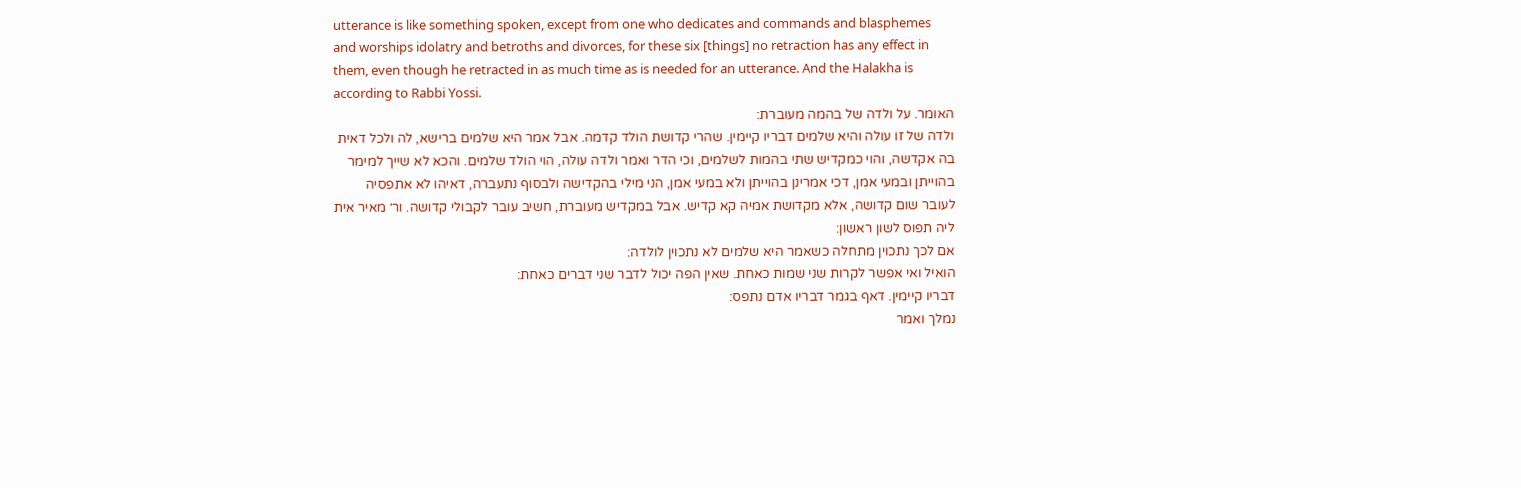utterance is like something spoken, except from one who dedicates and commands and blasphemes and worships idolatry and betroths and divorces, for these six [things] no retraction has any effect in them, even though he retracted in as much time as is needed for an utterance. And the Halakha is according to Rabbi Yossi.
האומר. על ולדה של בהמה מעוברת:
ולדה של זו עולה והיא שלמים דבריו קיימין. שהרי קדושת הולד קדמה. אבל אמר היא שלמים ברישא, לה ולכל דאית בה אקדשה, והוי כמקדיש שתי בהמות לשלמים, וכי הדר ואמר ולדה עולה, הוי הולד שלמים. והכא לא שייך למימר בהוייתן ובמעי אמן, דכי אמרינן בהוייתן ולא במעי אמן, הני מילי בהקדישה ולבסוף נתעברה, דאיהו לא אתפסיה לעובר שום קדושה, אלא מקדושת אמיה קא קדיש. אבל במקדיש מעוברת, חשיב עובר לקבולי קדושה. ור׳ מאיר אית ליה תפוס לשון ראשון:
אם לכך נתכוין מתחלה כשאמר היא שלמים לא נתכוין לולדה:
הואיל ואי אפשר לקרות שני שמות כאחת. שאין הפה יכול לדבר שני דברים כאחת:
דבריו קיימין. דאף בגמר דבריו אדם נתפס:
נמלך ואמר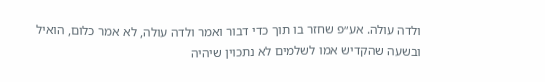ולדה עולה. אע״פ שחזר בו תוך כדי דבור ואמר ולדה עולה, לא אמר כלום, הואיל ובשעה שהקדיש אמו לשלמים לא נתכוין שיהיה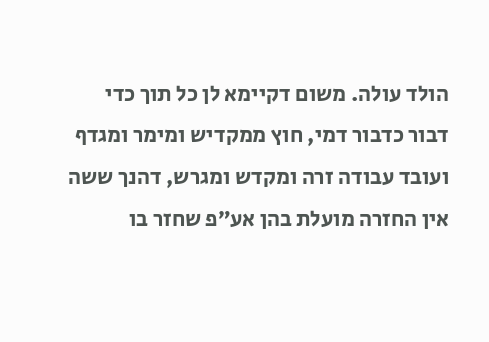הולד עולה. משום דקיימא לן כל תוך כדי דבור כדבור דמי, חוץ ממקדיש ומימר ומגדף ועובד עבודה זרה ומקדש ומגרש, דהנך ששה אין החזרה מועלת בהן אע״פ שחזר בו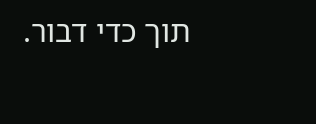תוך כדי דבור.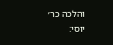והלכה כר׳ יוסי: